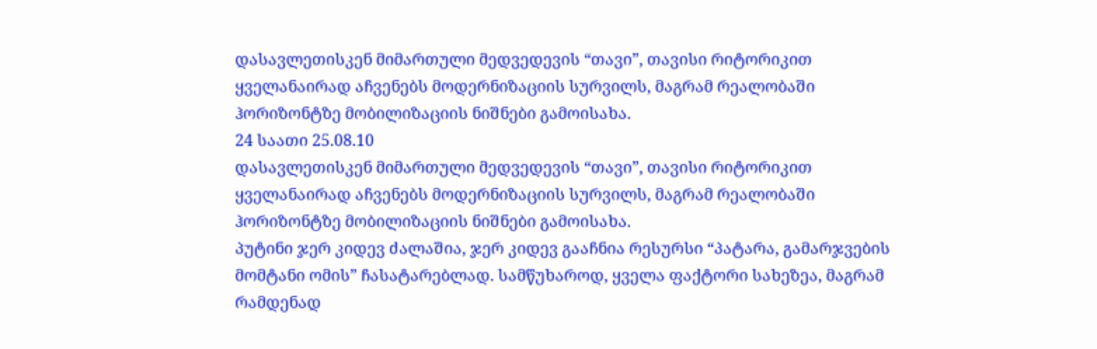დასავლეთისკენ მიმართული მედვედევის “თავი”, თავისი რიტორიკით ყველანაირად აჩვენებს მოდერნიზაციის სურვილს, მაგრამ რეალობაში ჰორიზონტზე მობილიზაციის ნიშნები გამოისახა.
24 საათი 25.08.10
დასავლეთისკენ მიმართული მედვედევის “თავი”, თავისი რიტორიკით ყველანაირად აჩვენებს მოდერნიზაციის სურვილს, მაგრამ რეალობაში ჰორიზონტზე მობილიზაციის ნიშნები გამოისახა.
პუტინი ჯერ კიდევ ძალაშია, ჯერ კიდევ გააჩნია რესურსი “პატარა, გამარჯვების მომტანი ომის” ჩასატარებლად. სამწუხაროდ, ყველა ფაქტორი სახეზეა, მაგრამ რამდენად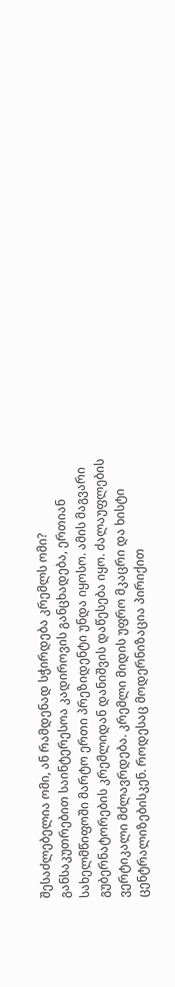შესაძლებელია ომი, ან რამდენად სჭირდება კრემლს ომი? განსაკუთრებით საინტერესოა კადიროვის განცხადება, ერთიან სახელმწიფოში მარტო ერთი პრეზიდენტი უნდა იყოსო. ამის მაგვარი გუბერნატორების კრემლიდან დანიშვის დაწესება იყო. ძალაუფლების ვერტიკალი მძლავრდება. კრემლი მიდის უფრო მკაცრი და ხისტი ცენტრალიზებისკენ. როდესაც მოდერნიზაცია პირიქით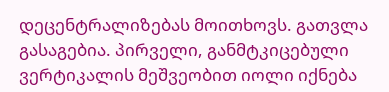დეცენტრალიზებას მოითხოვს. გათვლა გასაგებია. პირველი, განმტკიცებული ვერტიკალის მეშვეობით იოლი იქნება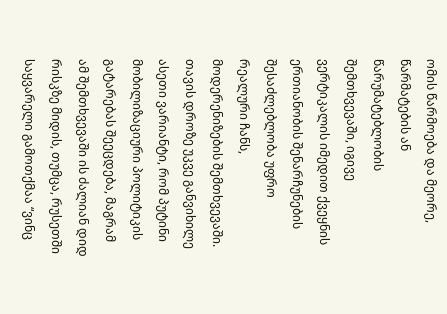ომის წარმოება და მეორე, წარმატების ან წარუმატებლობის შემთხვევაში, იგივე ვერტიკალის იმედით ქვეყნის ერთიანობის შენარჩუნების შესაძლებლობა უფრო რეალური ჩანს, მოდერენიზების შემთხვევაში.
თავის დროზე უკვე განვიხილე ასეთი ვარიანტი, რომ პუტინი მობილიზაციური პოლიტიკის გატარებას შეეცდება, მაგრამ ამ შემთხვევაში ის ძალიან დიდ რისკზე მიდის, თუმცა, რუსეთში საყვარელი გამოთქმაა “ვინც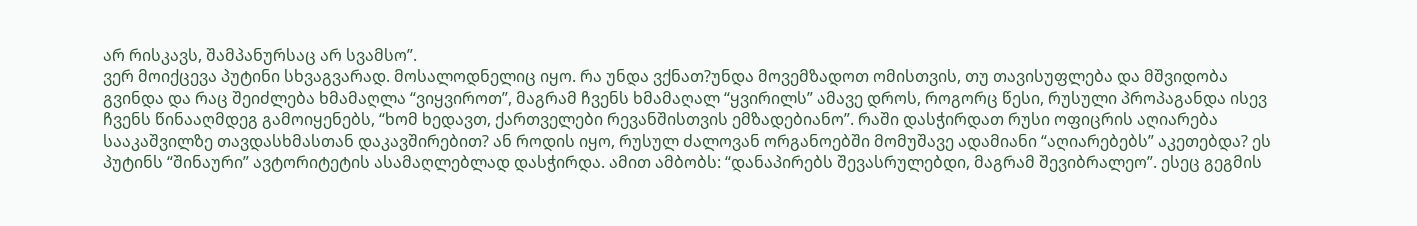არ რისკავს, შამპანურსაც არ სვამსო”.
ვერ მოიქცევა პუტინი სხვაგვარად. მოსალოდნელიც იყო. რა უნდა ვქნათ?უნდა მოვემზადოთ ომისთვის, თუ თავისუფლება და მშვიდობა გვინდა და რაც შეიძლება ხმამაღლა “ვიყვიროთ”, მაგრამ ჩვენს ხმამაღალ “ყვირილს” ამავე დროს, როგორც წესი, რუსული პროპაგანდა ისევ ჩვენს წინააღმდეგ გამოიყენებს, “ხომ ხედავთ, ქართველები რევანშისთვის ემზადებიანო”. რაში დასჭირდათ რუსი ოფიცრის აღიარება სააკაშვილზე თავდასხმასთან დაკავშირებით? ან როდის იყო, რუსულ ძალოვან ორგანოებში მომუშავე ადამიანი “აღიარებებს” აკეთებდა? ეს პუტინს “შინაური” ავტორიტეტის ასამაღლებლად დასჭირდა. ამით ამბობს: “დანაპირებს შევასრულებდი, მაგრამ შევიბრალეო”. ესეც გეგმის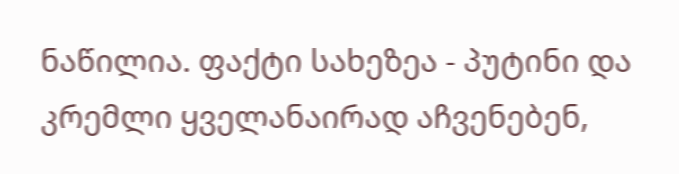ნაწილია. ფაქტი სახეზეა - პუტინი და კრემლი ყველანაირად აჩვენებენ,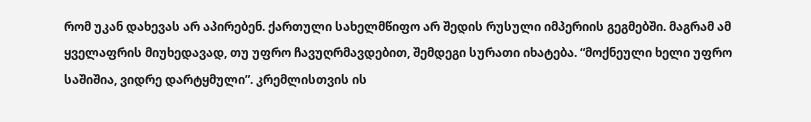რომ უკან დახევას არ აპირებენ. ქართული სახელმწიფო არ შედის რუსული იმპერიის გეგმებში. მაგრამ ამ ყველაფრის მიუხედავად, თუ უფრო ჩავუღრმავდებით, შემდეგი სურათი იხატება. “მოქნეული ხელი უფრო საშიშია, ვიდრე დარტყმული”. კრემლისთვის ის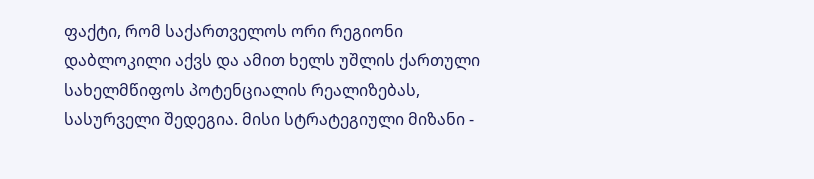ფაქტი, რომ საქართველოს ორი რეგიონი დაბლოკილი აქვს და ამით ხელს უშლის ქართული სახელმწიფოს პოტენციალის რეალიზებას, სასურველი შედეგია. მისი სტრატეგიული მიზანი -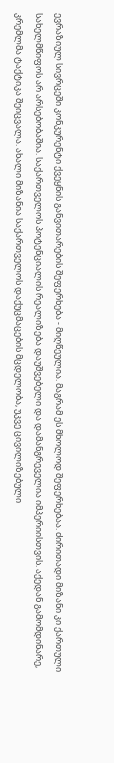ევრაზიულ სივრცეში კონკურენტი ქვეყნის განვითარების შეფერხება - მიღწეულია. მაგრამ ეს მხოლოდ შეფერხებაა. ძირითადი მიზანი კი ქართული სახელმწიფოს არ არსებობაშია. საქართველოს პოტენციალის რეალიზება დაუშვებელი და დამანგრეველია იმპერიისთვის. აქედან გამომდინარე, კრემლმა ტაქტიკა შეიცვალა. ახალი მიზანია საქართველოს დაქუცმაცების მცდელობა, უკვე ცივილიზებული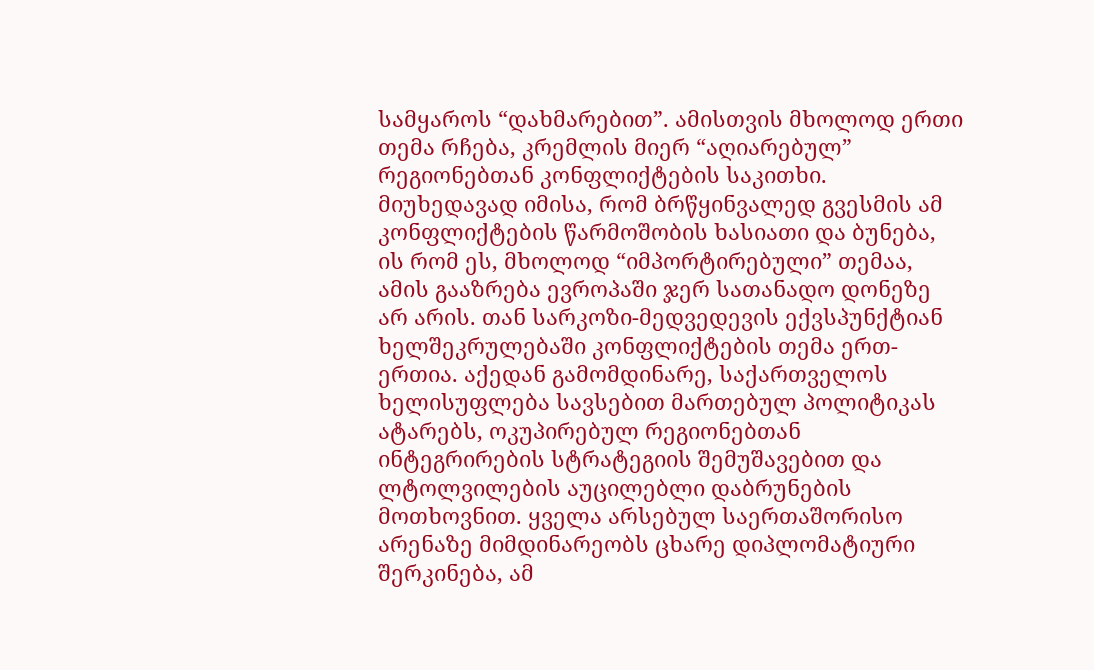სამყაროს “დახმარებით”. ამისთვის მხოლოდ ერთი თემა რჩება, კრემლის მიერ “აღიარებულ” რეგიონებთან კონფლიქტების საკითხი. მიუხედავად იმისა, რომ ბრწყინვალედ გვესმის ამ კონფლიქტების წარმოშობის ხასიათი და ბუნება, ის რომ ეს, მხოლოდ “იმპორტირებული” თემაა, ამის გააზრება ევროპაში ჯერ სათანადო დონეზე არ არის. თან სარკოზი-მედვედევის ექვსპუნქტიან ხელშეკრულებაში კონფლიქტების თემა ერთ-ერთია. აქედან გამომდინარე, საქართველოს ხელისუფლება სავსებით მართებულ პოლიტიკას ატარებს, ოკუპირებულ რეგიონებთან ინტეგრირების სტრატეგიის შემუშავებით და ლტოლვილების აუცილებლი დაბრუნების მოთხოვნით. ყველა არსებულ საერთაშორისო არენაზე მიმდინარეობს ცხარე დიპლომატიური შერკინება, ამ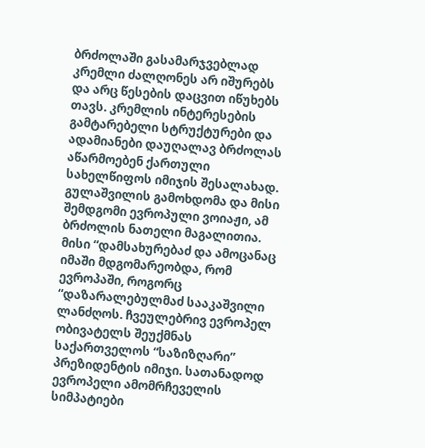ბრძოლაში გასამარჯვებლად კრემლი ძალღონეს არ იშურებს და არც წესების დაცვით იწუხებს თავს. კრემლის ინტერესების გამტარებელი სტრუქტურები და ადამიანები დაუღალავ ბრძოლას აწარმოებენ ქართული სახელწიფოს იმიჯის შესალახად. გულაშვილის გამოხდომა და მისი შემდგომი ევროპული ვოიაჟი, ამ ბრძოლის ნათელი მაგალითია. მისი “დამსახურებაძ და ამოცანაც იმაში მდგომარეობდა, რომ ევროპაში, როგორც “დაზარალებულმაძ სააკაშვილი ლანძღოს. ჩვეულებრივ ევროპელ ობივატელს შეუქმნას საქართველოს “საზიზღარი” პრეზიდენტის იმიჯი. სათანადოდ ევროპელი ამომრჩეველის სიმპატიები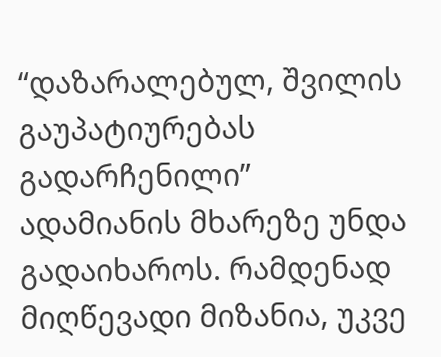“დაზარალებულ, შვილის გაუპატიურებას გადარჩენილი” ადამიანის მხარეზე უნდა გადაიხაროს. რამდენად მიღწევადი მიზანია, უკვე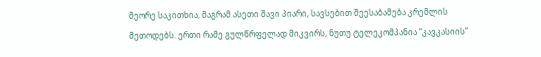მეორე საკითხია, მაგრამ ასეთი შავი პიარი, სავსებით შეესაბამება კრემლის მეთოდებს. ერთი რამე გულწრფელად მიკვირს, ნუთუ ტელეკომპანია “კავკასიის”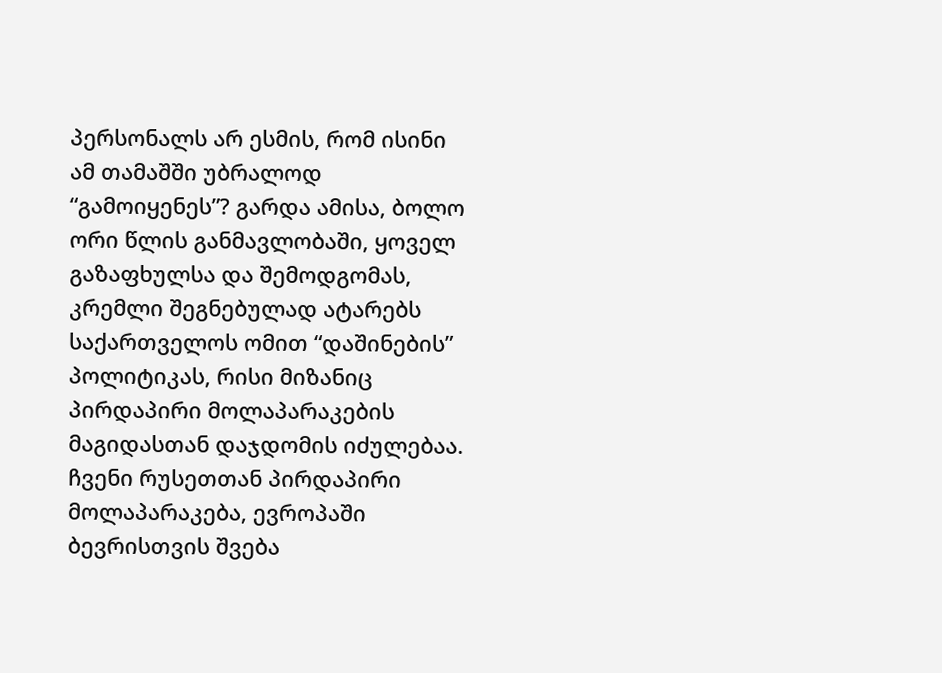პერსონალს არ ესმის, რომ ისინი ამ თამაშში უბრალოდ “გამოიყენეს”? გარდა ამისა, ბოლო ორი წლის განმავლობაში, ყოველ გაზაფხულსა და შემოდგომას, კრემლი შეგნებულად ატარებს საქართველოს ომით “დაშინების” პოლიტიკას, რისი მიზანიც პირდაპირი მოლაპარაკების მაგიდასთან დაჯდომის იძულებაა. ჩვენი რუსეთთან პირდაპირი მოლაპარაკება, ევროპაში ბევრისთვის შვება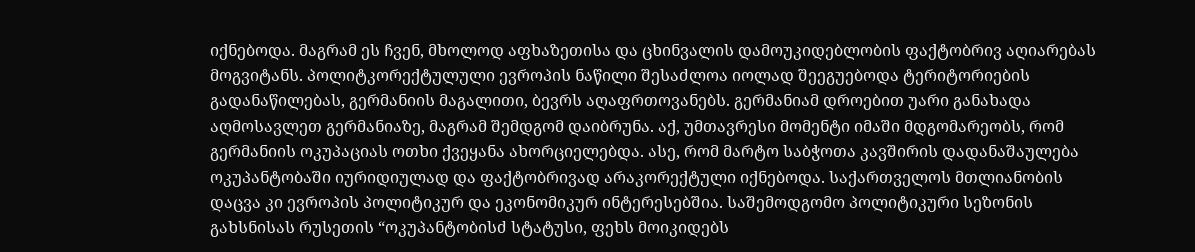იქნებოდა. მაგრამ ეს ჩვენ, მხოლოდ აფხაზეთისა და ცხინვალის დამოუკიდებლობის ფაქტობრივ აღიარებას მოგვიტანს. პოლიტკორექტულული ევროპის ნაწილი შესაძლოა იოლად შეეგუებოდა ტერიტორიების გადანაწილებას, გერმანიის მაგალითი, ბევრს აღაფრთოვანებს. გერმანიამ დროებით უარი განახადა აღმოსავლეთ გერმანიაზე, მაგრამ შემდგომ დაიბრუნა. აქ, უმთავრესი მომენტი იმაში მდგომარეობს, რომ გერმანიის ოკუპაციას ოთხი ქვეყანა ახორციელებდა. ასე, რომ მარტო საბჭოთა კავშირის დადანაშაულება ოკუპანტობაში იურიდიულად და ფაქტობრივად არაკორექტული იქნებოდა. საქართველოს მთლიანობის დაცვა კი ევროპის პოლიტიკურ და ეკონომიკურ ინტერესებშია. საშემოდგომო პოლიტიკური სეზონის გახსნისას რუსეთის “ოკუპანტობისძ სტატუსი, ფეხს მოიკიდებს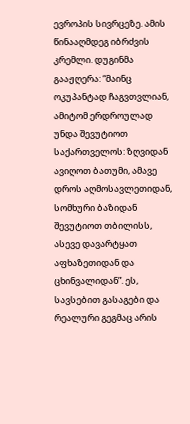ევროპის სივრცეზე. ამის წინააღმდეგ იბრძვის კრემლი. დუგინმა გააჟღერა: “მაინც ოკუპანტად ჩაგვთვლიან, ამიტომ ერდროულად უნდა შევუტიოთ საქართველოს: ზღვიდან ავიღოთ ბათუმი, ამავე დროს აღმოსავლეთიდან, სომხური ბაზიდან შევუტიოთ თბილისს, ასევე დავარტყათ აფხაზეთიდან და ცხინვალიდან”. ეს, სავსებით გასაგები და რეალური გეგმაც არის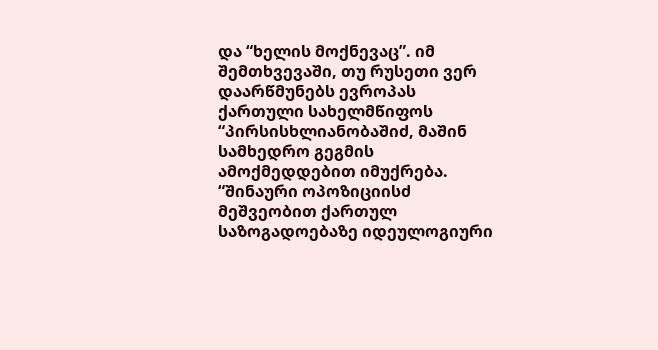და “ხელის მოქნევაც”. იმ შემთხვევაში, თუ რუსეთი ვერ დაარწმუნებს ევროპას ქართული სახელმწიფოს “პირსისხლიანობაშიძ, მაშინ სამხედრო გეგმის ამოქმედდებით იმუქრება. “შინაური ოპოზიციისძ მეშვეობით ქართულ საზოგადოებაზე იდეულოგიური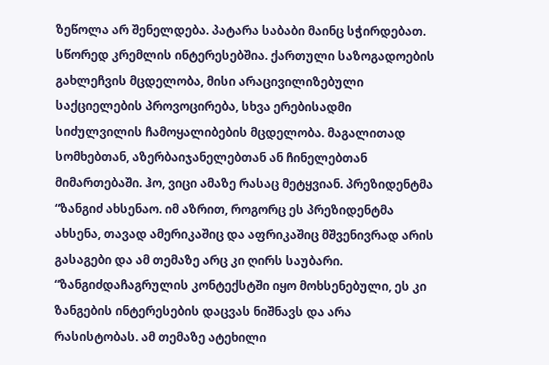ზეწოლა არ შენელდება. პატარა საბაბი მაინც სჭირდებათ. სწორედ კრემლის ინტერესებშია. ქართული საზოგადოების გახლეჩვის მცდელობა, მისი არაცივილიზებული საქციელების პროვოცირება, სხვა ერებისადმი სიძულვილის ჩამოყალიბების მცდელობა. მაგალითად სომხებთან, აზერბაიჯანელებთან ან ჩინელებთან მიმართებაში. ჰო, ვიცი ამაზე რასაც მეტყვიან. პრეზიდენტმა “ზანგიძ ახსენაო. იმ აზრით, როგორც ეს პრეზიდენტმა ახსენა, თავად ამერიკაშიც და აფრიკაშიც მშვენივრად არის გასაგები და ამ თემაზე არც კი ღირს საუბარი. “ზანგიძდაჩაგრულის კონტექსტში იყო მოხსენებული, ეს კი ზანგების ინტერესების დაცვას ნიშნავს და არა რასისტობას. ამ თემაზე ატეხილი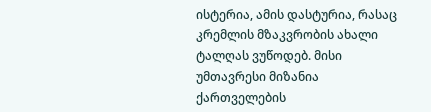ისტერია, ამის დასტურია, რასაც კრემლის მზაკვრობის ახალი ტალღას ვუწოდებ. მისი უმთავრესი მიზანია ქართველების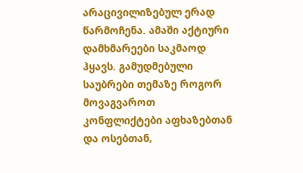არაცივილიზებულ ერად წარმოჩენა. ამაში აქტიური დამხმარეები საკმაოდ ჰყავს. გამუდმებული საუბრები თემაზე როგორ მოვაგვაროთ კონფლიქტები აფხაზებთან და ოსებთან,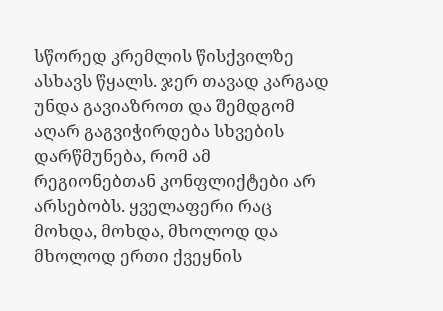სწორედ კრემლის წისქვილზე ასხავს წყალს. ჯერ თავად კარგად უნდა გავიაზროთ და შემდგომ აღარ გაგვიჭირდება სხვების დარწმუნება, რომ ამ რეგიონებთან კონფლიქტები არ არსებობს. ყველაფერი რაც მოხდა, მოხდა, მხოლოდ და მხოლოდ ერთი ქვეყნის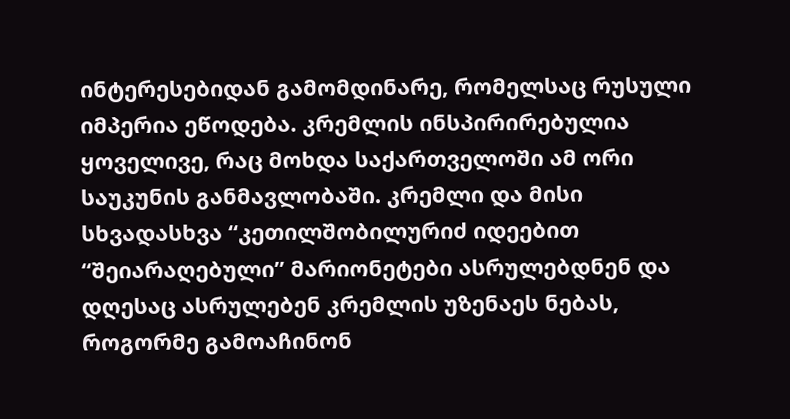ინტერესებიდან გამომდინარე, რომელსაც რუსული იმპერია ეწოდება. კრემლის ინსპირირებულია ყოველივე, რაც მოხდა საქართველოში ამ ორი საუკუნის განმავლობაში. კრემლი და მისი სხვადასხვა “კეთილშობილურიძ იდეებით “შეიარაღებული” მარიონეტები ასრულებდნენ და დღესაც ასრულებენ კრემლის უზენაეს ნებას, როგორმე გამოაჩინონ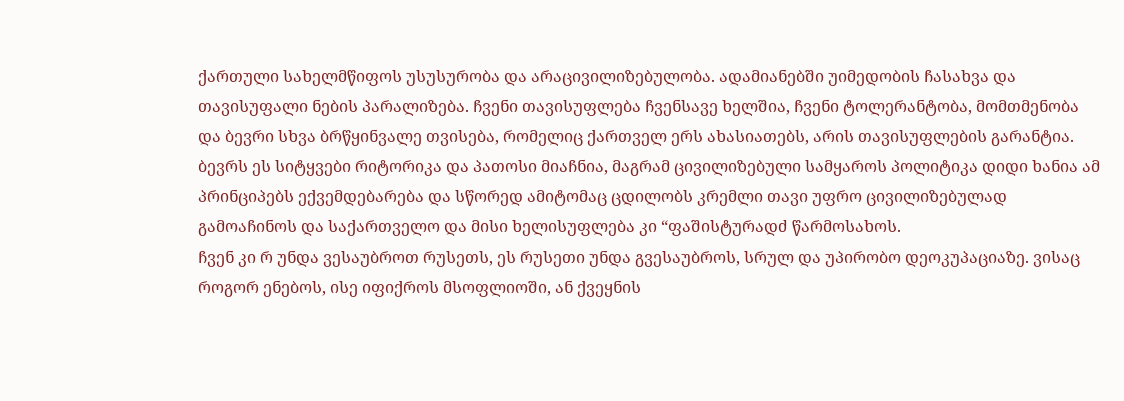ქართული სახელმწიფოს უსუსურობა და არაცივილიზებულობა. ადამიანებში უიმედობის ჩასახვა და თავისუფალი ნების პარალიზება. ჩვენი თავისუფლება ჩვენსავე ხელშია, ჩვენი ტოლერანტობა, მომთმენობა და ბევრი სხვა ბრწყინვალე თვისება, რომელიც ქართველ ერს ახასიათებს, არის თავისუფლების გარანტია. ბევრს ეს სიტყვები რიტორიკა და პათოსი მიაჩნია, მაგრამ ცივილიზებული სამყაროს პოლიტიკა დიდი ხანია ამ პრინციპებს ექვემდებარება და სწორედ ამიტომაც ცდილობს კრემლი თავი უფრო ცივილიზებულად გამოაჩინოს და საქართველო და მისი ხელისუფლება კი “ფაშისტურადძ წარმოსახოს.
ჩვენ კი რ უნდა ვესაუბროთ რუსეთს, ეს რუსეთი უნდა გვესაუბროს, სრულ და უპირობო დეოკუპაციაზე. ვისაც როგორ ენებოს, ისე იფიქროს მსოფლიოში, ან ქვეყნის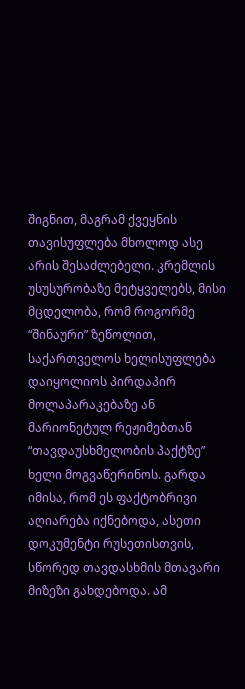შიგნით, მაგრამ ქვეყნის თავისუფლება მხოლოდ ასე არის შესაძლებელი. კრემლის უსუსურობაზე მეტყველებს, მისი მცდელობა, რომ როგორმე “შინაური” ზეწოლით, საქართველოს ხელისუფლება დაიყოლიოს პირდაპირ მოლაპარაკებაზე ან მარიონეტულ რეჟიმებთან “თავდაუსხმელობის პაქტზე” ხელი მოგვაწერინოს. გარდა იმისა, რომ ეს ფაქტობრივი აღიარება იქნებოდა, ასეთი დოკუმენტი რუსეთისთვის, სწორედ თავდასხმის მთავარი მიზეზი გახდებოდა. ამ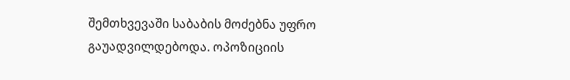შემთხვევაში საბაბის მოძებნა უფრო გაუადვილდებოდა. ოპოზიციის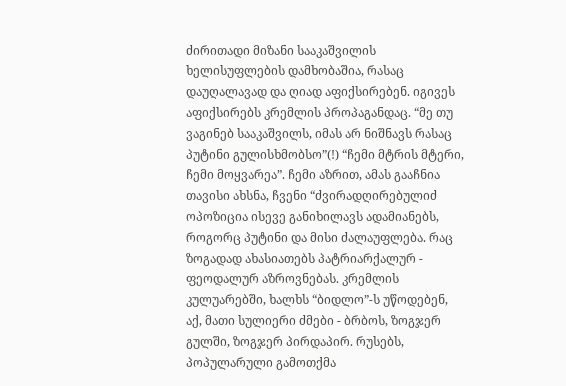ძირითადი მიზანი სააკაშვილის ხელისუფლების დამხობაშია, რასაც დაუღალავად და ღიად აფიქსირებენ. იგივეს აფიქსირებს კრემლის პროპაგანდაც. “მე თუ ვაგინებ სააკაშვილს, იმას არ ნიშნავს რასაც პუტინი გულისხმობსო”(!) “ჩემი მტრის მტერი, ჩემი მოყვარეა”. ჩემი აზრით, ამას გააჩნია თავისი ახსნა, ჩვენი “ძვირადღირებულიძ ოპოზიცია ისევე განიხილავს ადამიანებს, როგორც პუტინი და მისი ძალაუფლება. რაც ზოგადად ახასიათებს პატრიარქალურ - ფეოდალურ აზროვნებას. კრემლის კულუარებში, ხალხს “ბიდლო”-ს უწოდებენ, აქ, მათი სულიერი ძმები - ბრბოს, ზოგჯერ გულში, ზოგჯერ პირდაპირ. რუსებს, პოპულარული გამოთქმა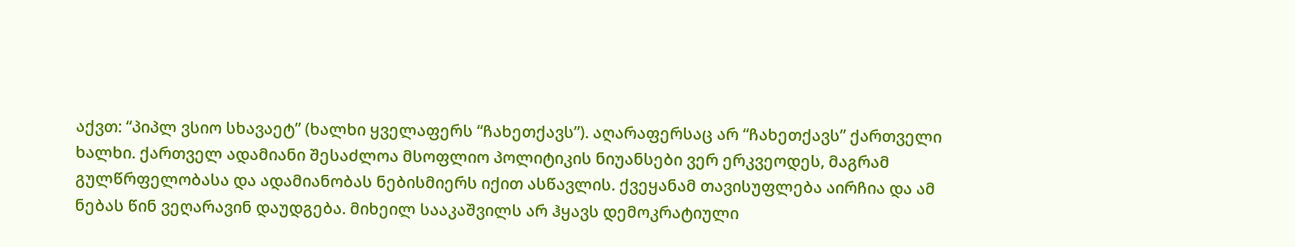აქვთ: “პიპლ ვსიო სხავაეტ” (ხალხი ყველაფერს “ჩახეთქავს”). აღარაფერსაც არ “ჩახეთქავს” ქართველი ხალხი. ქართველ ადამიანი შესაძლოა მსოფლიო პოლიტიკის ნიუანსები ვერ ერკვეოდეს, მაგრამ გულწრფელობასა და ადამიანობას ნებისმიერს იქით ასწავლის. ქვეყანამ თავისუფლება აირჩია და ამ ნებას წინ ვეღარავინ დაუდგება. მიხეილ სააკაშვილს არ ჰყავს დემოკრატიული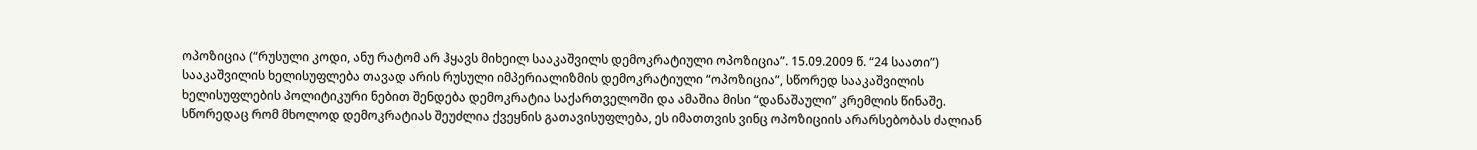ოპოზიცია (“რუსული კოდი, ანუ რატომ არ ჰყავს მიხეილ სააკაშვილს დემოკრატიული ოპოზიცია”. 15.09.2009 წ. “24 საათი”) სააკაშვილის ხელისუფლება თავად არის რუსული იმპერიალიზმის დემოკრატიული “ოპოზიცია”, სწორედ სააკაშვილის ხელისუფლების პოლიტიკური ნებით შენდება დემოკრატია საქართველოში და ამაშია მისი “დანაშაული” კრემლის წინაშე. სწორედაც რომ მხოლოდ დემოკრატიას შეუძლია ქვეყნის გათავისუფლება, ეს იმათთვის ვინც ოპოზიციის არარსებობას ძალიან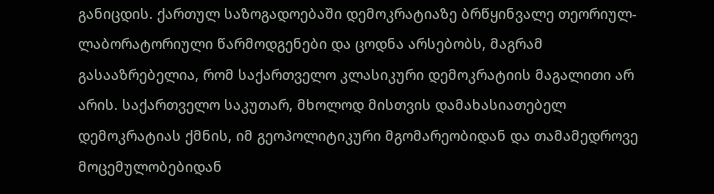განიცდის. ქართულ საზოგადოებაში დემოკრატიაზე ბრწყინვალე თეორიულ-ლაბორატორიული წარმოდგენები და ცოდნა არსებობს, მაგრამ გასააზრებელია, რომ საქართველო კლასიკური დემოკრატიის მაგალითი არ არის. საქართველო საკუთარ, მხოლოდ მისთვის დამახასიათებელ დემოკრატიას ქმნის, იმ გეოპოლიტიკური მგომარეობიდან და თამამედროვე მოცემულობებიდან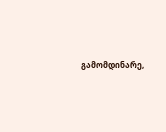გამომდინარე,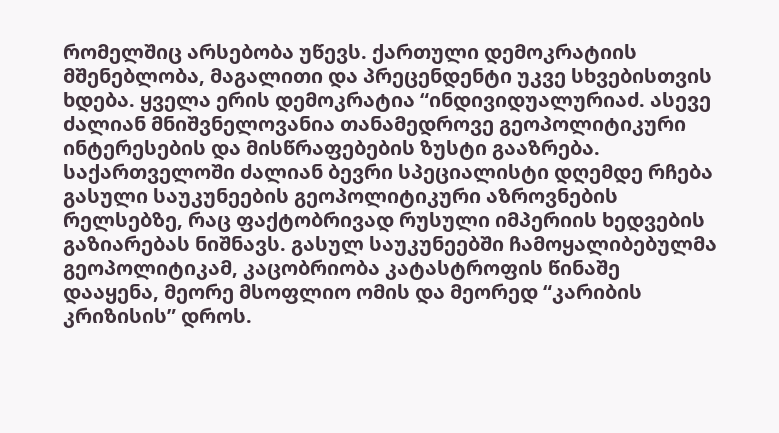რომელშიც არსებობა უწევს. ქართული დემოკრატიის მშენებლობა, მაგალითი და პრეცენდენტი უკვე სხვებისთვის ხდება. ყველა ერის დემოკრატია “ინდივიდუალურიაძ. ასევე ძალიან მნიშვნელოვანია თანამედროვე გეოპოლიტიკური ინტერესების და მისწრაფებების ზუსტი გააზრება. საქართველოში ძალიან ბევრი სპეციალისტი დღემდე რჩება გასული საუკუნეების გეოპოლიტიკური აზროვნების რელსებზე, რაც ფაქტობრივად რუსული იმპერიის ხედვების გაზიარებას ნიშნავს. გასულ საუკუნეებში ჩამოყალიბებულმა გეოპოლიტიკამ, კაცობრიობა კატასტროფის წინაშე დააყენა, მეორე მსოფლიო ომის და მეორედ “კარიბის კრიზისის” დროს.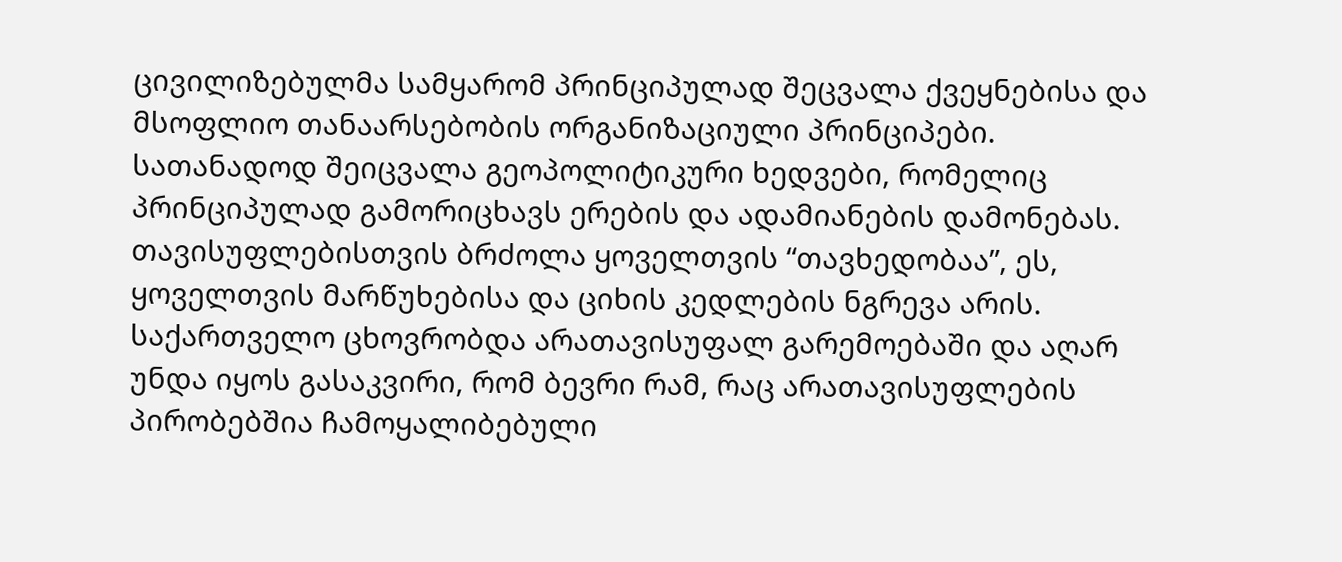ცივილიზებულმა სამყარომ პრინციპულად შეცვალა ქვეყნებისა და მსოფლიო თანაარსებობის ორგანიზაციული პრინციპები. სათანადოდ შეიცვალა გეოპოლიტიკური ხედვები, რომელიც პრინციპულად გამორიცხავს ერების და ადამიანების დამონებას.
თავისუფლებისთვის ბრძოლა ყოველთვის “თავხედობაა”, ეს, ყოველთვის მარწუხებისა და ციხის კედლების ნგრევა არის. საქართველო ცხოვრობდა არათავისუფალ გარემოებაში და აღარ უნდა იყოს გასაკვირი, რომ ბევრი რამ, რაც არათავისუფლების პირობებშია ჩამოყალიბებული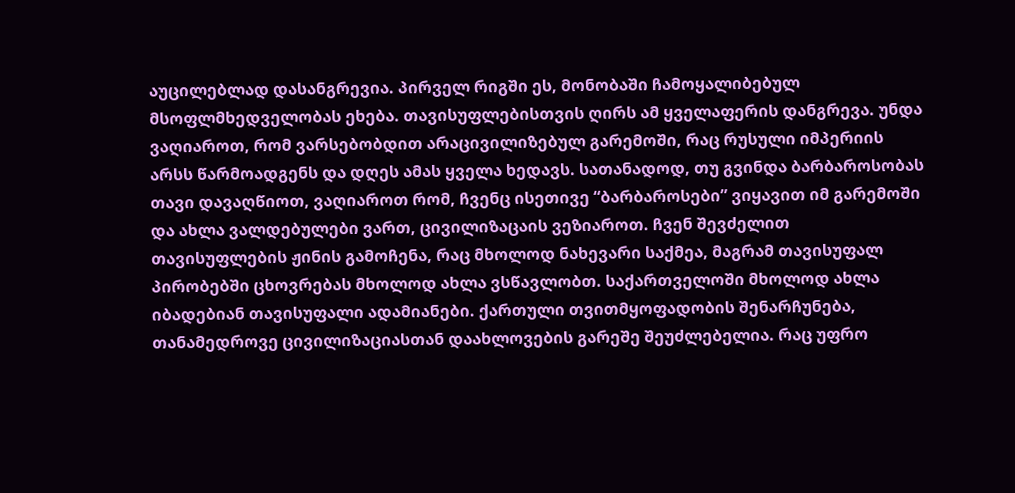აუცილებლად დასანგრევია. პირველ რიგში ეს, მონობაში ჩამოყალიბებულ მსოფლმხედველობას ეხება. თავისუფლებისთვის ღირს ამ ყველაფერის დანგრევა. უნდა ვაღიაროთ, რომ ვარსებობდით არაცივილიზებულ გარემოში, რაც რუსული იმპერიის არსს წარმოადგენს და დღეს ამას ყველა ხედავს. სათანადოდ, თუ გვინდა ბარბაროსობას თავი დავაღწიოთ, ვაღიაროთ რომ, ჩვენც ისეთივე “ბარბაროსები” ვიყავით იმ გარემოში და ახლა ვალდებულები ვართ, ცივილიზაცაის ვეზიაროთ. ჩვენ შევძელით თავისუფლების ჟინის გამოჩენა, რაც მხოლოდ ნახევარი საქმეა, მაგრამ თავისუფალ პირობებში ცხოვრებას მხოლოდ ახლა ვსწავლობთ. საქართველოში მხოლოდ ახლა იბადებიან თავისუფალი ადამიანები. ქართული თვითმყოფადობის შენარჩუნება, თანამედროვე ცივილიზაციასთან დაახლოვების გარეშე შეუძლებელია. რაც უფრო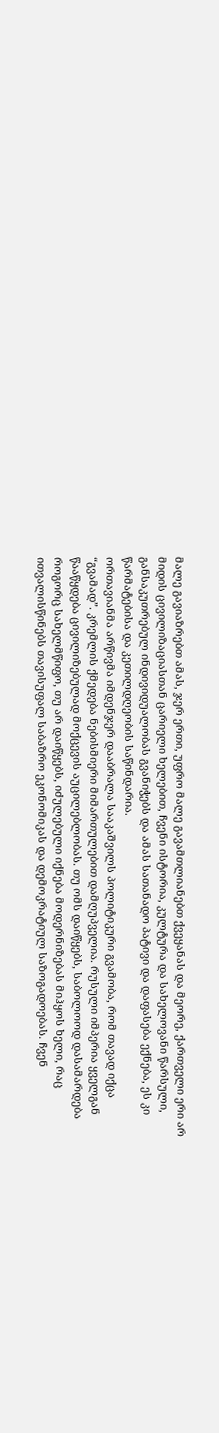მალე გავიაზრებთ ამას, ჯერ ერთი, უფრო მალე გავამთლიანებთ ქვეყანას და მეორე, ქართველი ერი არ მიდის ცივილიზაციასთან ცარიელი ხელებით, ჩვენი ისტორია, კულტურა და სახელოვანი წარსული, განსაკუთრებულ ინდივიდუალობას გვანიჭებს და ამას სათანადო პატივი და დაფასება ექნება, ეს კი წარმატებისა და კეთილდღეობის საწინდარია.
ორთავიანმა არწივმა იმდენჯერ დააბრალა სააკაშვილს პოლიტიკური გვამობა, რომ თავად იქცა “გვამად”. კრემლის ქმედება ნებისმიერი მიმართულებით დამღუპველია. რუსული იმპერია ყველგან წააწყდება ცივილიზებულად მოქცევის აუცილებლობას. თუ ომს დაიწყებს, საბოლოოდ დასამარდება როგორც სახელმწიფო, თუ არ დაიწყებს, იძულებული იქნება მოდერნიზებას მიჰყოს ხელი, რაც ითვალისწინებს თავისუფალ საბაზრო ეკონომიკას და დემოკრატიულ საზოგადოებას. ჩვენ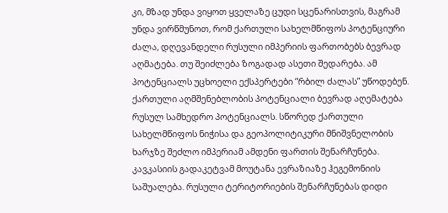კი, მზად უნდა ვიყოთ ყველაზე ცუდი სცენარისთვის, მაგრამ უნდა ვირწმუნოთ, რომ ქართული სახელმწიფოს პოტენციური ძალა, დღევანდელი რუსული იმპერიის ფართობებს ბევრად აღმატება. თუ შეიძლება ზოგადად ასეთი შედარება. ამ პოტენციალს უცხოელი ექსპერტები “რბილ ძალას” უწოდებენ. ქართული აღმშენებლობის პოტენციალი ბევრად აღემატება რუსულ სამხედრო პოტენციალს. სწორედ ქართული სახელმწიფოს ნიჭისა და გეოპოლიტიკური მნიშვნელობის ხარჯზე შეძლო იმპერიამ ამდენი ფართის შენარჩუნება. კავკასიის გადაკეტვამ მოუტანა ევრაზიაზე ჰეგემონიის საშუალება. რუსული ტერიტორიების შენარჩუნებას დიდი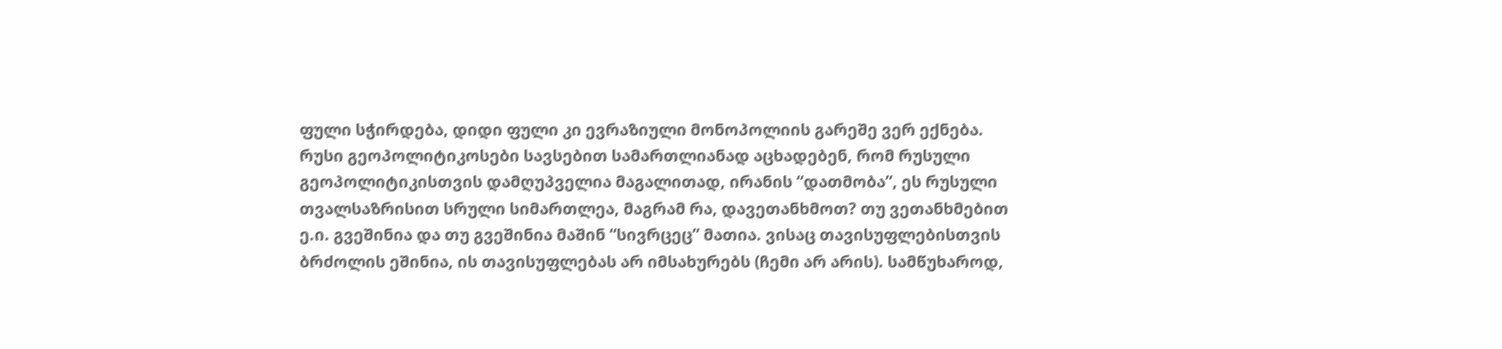ფული სჭირდება, დიდი ფული კი ევრაზიული მონოპოლიის გარეშე ვერ ექნება. რუსი გეოპოლიტიკოსები სავსებით სამართლიანად აცხადებენ, რომ რუსული გეოპოლიტიკისთვის დამღუპველია მაგალითად, ირანის “დათმობა”, ეს რუსული თვალსაზრისით სრული სიმართლეა, მაგრამ რა, დავეთანხმოთ? თუ ვეთანხმებით ე.ი. გვეშინია და თუ გვეშინია მაშინ “სივრცეც” მათია. ვისაც თავისუფლებისთვის ბრძოლის ეშინია, ის თავისუფლებას არ იმსახურებს (ჩემი არ არის). სამწუხაროდ,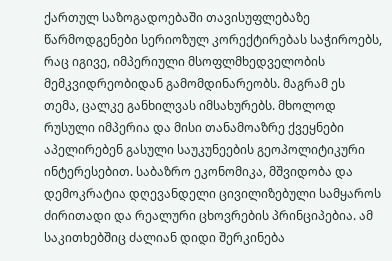ქართულ საზოგადოებაში თავისუფლებაზე წარმოდგენები სერიოზულ კორექტირებას საჭიროებს, რაც იგივე, იმპერიული მსოფლმხედველობის მემკვიდრეობიდან გამომდინარეობს. მაგრამ ეს თემა, ცალკე განხილვას იმსახურებს. მხოლოდ რუსული იმპერია და მისი თანამოაზრე ქვეყნები აპელირებენ გასული საუკუნეების გეოპოლიტიკური ინტერესებით. საბაზრო ეკონომიკა, მშვიდობა და დემოკრატია დღევანდელი ცივილიზებული სამყაროს ძირითადი და რეალური ცხოვრების პრინციპებია. ამ საკითხებშიც ძალიან დიდი შერკინება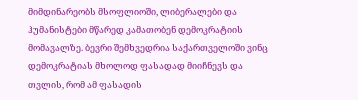მიმდინარეობს მსოფლიოში, ლიბერალები და ჰუმანისტები მწარედ კამათობენ დემოკრატიის მომავალზე. ბევრი შემხვედრია საქართველოში ვინც დემოკრატიას მხოლოდ ფასადად მიიჩნევს და თვლის, რომ ამ ფასადის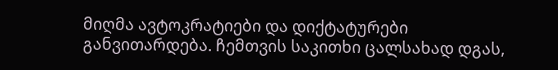მიღმა ავტოკრატიები და დიქტატურები განვითარდება. ჩემთვის საკითხი ცალსახად დგას,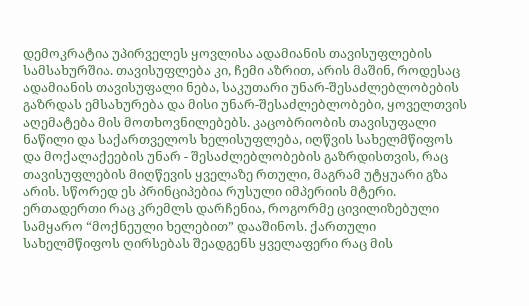დემოკრატია უპირველეს ყოვლისა ადამიანის თავისუფლების სამსახურშია. თავისუფლება კი, ჩემი აზრით, არის მაშინ, როდესაც ადამიანის თავისუფალი ნება, საკუთარი უნარ-შესაძლებლობების გაზრდას ემსახურება და მისი უნარ-შესაძლებლობები, ყოველთვის აღემატება მის მოთხოვნილებებს. კაცობრიობის თავისუფალი ნაწილი და საქართველოს ხელისუფლება, იღწვის სახელმწიფოს და მოქალაქეების უნარ - შესაძლებლობების გაზრდისთვის, რაც თავისუფლების მიღწევის ყველაზე რთული, მაგრამ უტყუარი გზა არის. სწორედ ეს პრინციპებია რუსული იმპერიის მტერი. ერთადერთი რაც კრემლს დარჩენია, როგორმე ცივილიზებული სამყარო “მოქნეული ხელებით” დააშინოს. ქართული სახელმწიფოს ღირსებას შეადგენს ყველაფერი რაც მის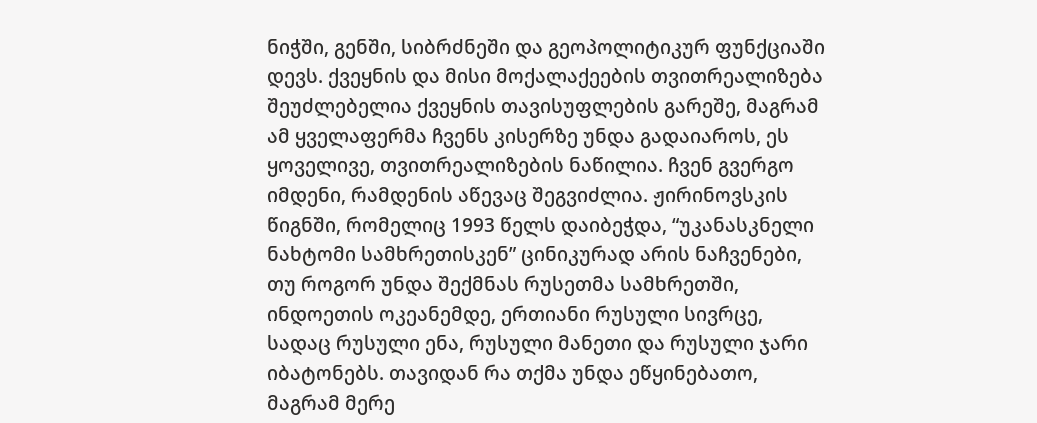ნიჭში, გენში, სიბრძნეში და გეოპოლიტიკურ ფუნქციაში დევს. ქვეყნის და მისი მოქალაქეების თვითრეალიზება შეუძლებელია ქვეყნის თავისუფლების გარეშე, მაგრამ ამ ყველაფერმა ჩვენს კისერზე უნდა გადაიაროს, ეს ყოველივე, თვითრეალიზების ნაწილია. ჩვენ გვერგო იმდენი, რამდენის აწევაც შეგვიძლია. ჟირინოვსკის წიგნში, რომელიც 1993 წელს დაიბეჭდა, “უკანასკნელი ნახტომი სამხრეთისკენ” ცინიკურად არის ნაჩვენები, თუ როგორ უნდა შექმნას რუსეთმა სამხრეთში, ინდოეთის ოკეანემდე, ერთიანი რუსული სივრცე, სადაც რუსული ენა, რუსული მანეთი და რუსული ჯარი იბატონებს. თავიდან რა თქმა უნდა ეწყინებათო, მაგრამ მერე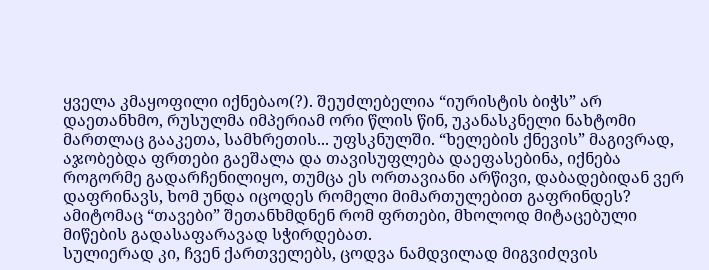ყველა კმაყოფილი იქნებაო(?). შეუძლებელია “იურისტის ბიჭს” არ დაეთანხმო, რუსულმა იმპერიამ ორი წლის წინ, უკანასკნელი ნახტომი მართლაც გააკეთა, სამხრეთის... უფსკნულში. “ხელების ქნევის” მაგივრად, აჯობებდა ფრთები გაეშალა და თავისუფლება დაეფასებინა, იქნება როგორმე გადარჩენილიყო, თუმცა ეს ორთავიანი არწივი, დაბადებიდან ვერ დაფრინავს, ხომ უნდა იცოდეს რომელი მიმართულებით გაფრინდეს? ამიტომაც “თავები” შეთანხმდნენ რომ ფრთები, მხოლოდ მიტაცებული მიწების გადასაფარავად სჭირდებათ.
სულიერად კი, ჩვენ ქართველებს, ცოდვა ნამდვილად მიგვიძღვის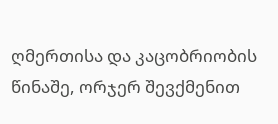ღმერთისა და კაცობრიობის წინაშე, ორჯერ შევქმენით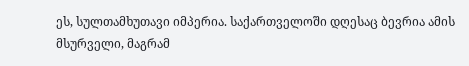ეს, სულთამხუთავი იმპერია. საქართველოში დღესაც ბევრია ამის მსურველი, მაგრამ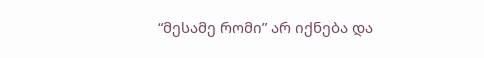“მესამე რომი” არ იქნება და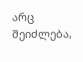არც შეიძლება,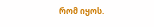რომ იყოს.